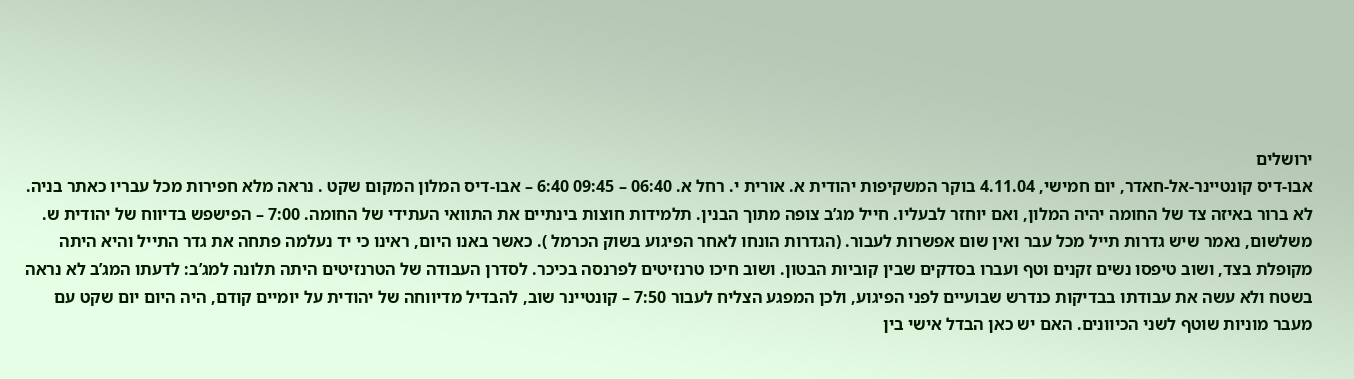ירושלים
אבו-דיס קונטיינר-אל-חאדר, יום חמישי, 4.11.04 בוקר המשקיפות יהודית א. אורית י. רחל א. 06:40 – 09:45 6:40 – אבו-דיס המלון המקום שקט . נראה מלא חפירות מכל עבריו כאתר בניה. לא ברור באיזה צד של החומה יהיה המלון, ואם יוחזר לבעליו. חייל מג’ב צופה מתוך הבנין. תלמידות חוצות בינתיים את התוואי העתידי של החומה. 7:00 – הפישפש בדיווח של יהודית ש. משלשום, נאמר שיש גדרות תייל מכל עבר ואין שום אפשרות לעבור. (הגדרות הונחו לאחר הפיגוע בשוק הכרמל ). כאשר באנו היום, ראינו כי יד נעלמה פתחה את גדר התייל והיא היתה מקופלת בצד, ושוב טיפסו נשים זקנים וטף ועברו בסדקים שבין קוביות הבטון. ושוב חיכו טרנזיטים לפרנסה בכיכר. לסדרן העבודה של הטרנזיטים היתה תלונה למג’ב: לדעתו המג’ב לא נראה בשטח ולא עשה את עבודתו בבדיקות כנדרש שבועיים לפני הפיגוע, ולכן המפגע הצליח לעבור 7:50 – קונטיינר שוב, להבדיל מדיווחה של יהודית על יומיים קודם, היה היום יום שקט עם מעבר מוניות שוטף לשני הכיוונים. האם יש כאן הבדל אישי בין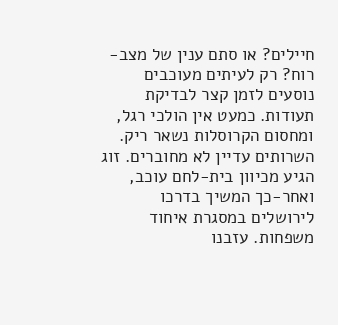חיילים? או סתם ענין של מצב-רוח? רק לעיתים מעוכבים נוסעים לזמן קצר לבדיקת תעודות. כמעט אין הולכי רגל, ומחסום הקרוסלות נשאר ריק. השרותים עדיין לא מחוברים. זוג הגיע מכיוון בית-לחם עוכב, ואחר-כך המשיך בדרכו לירושלים במסגרת איחוד משפחות. עזבנו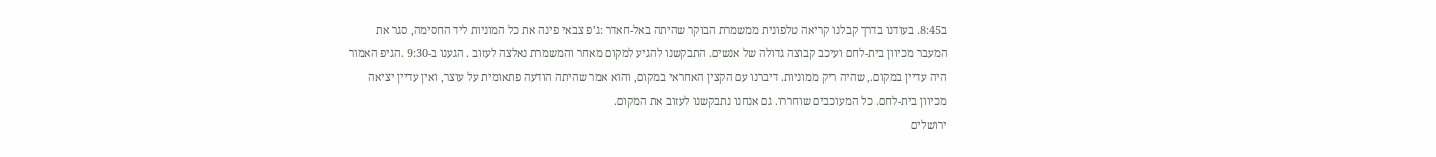ב8:45. בעודנו בדרך קבלנו קריאה טלפונית ממשמרת הבוקר שהיתה באל-חאדר :ג’פ צבאי פינה את כל המוניות ליד החסימה, סגר את המעבר מכיוון בית-לחם ועיכב קבוצה גדולה של אנשים. התבקשנו להגיע למקום מאחר והמשמרת נאלצה לעזוב . הגענו ב-9:30 .הגיפ האמור היה עדיין במקום., שהיה ריק ממוניות. דיברנו עם הקצין האחראי במקום, והוא אמר שהיתה הודעה פתאומית על עוצר, ואין עדיין יציאה מכיוון בית-לחם. כל המעוכבים שוחררו. גם אנחנו נתבקשנו לעזוב את המקום.
ירושלים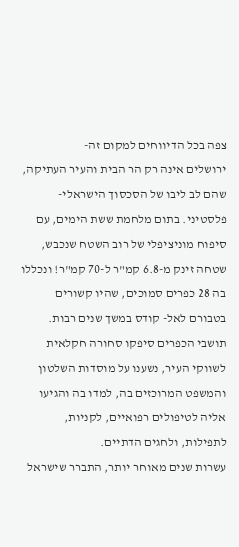צפה בכל הדיווחים למקום זה-
ירושלים אינה רק הר הבית והעיר העתיקה, שהם לב ליבו של הסכסוך הישראלי-פלסטיני. בתום מלחמת ששת הימים, עם סיפוח מוניציפלי של רוב השטח שנכבש, שטחה זינק מ-6.8 קמ"ר ל-70 קמ"ר! ונכללו בה 28 כפרים סמוכים, שהיו קשורים בטבורם לאל- קודס במשך שנים רבות. תושבי הכפרים סיפקו סחורה חקלאית לשווקי העיר, נשענו על מוסדות השלטון והמשפט המרוכזים בה, למדו בה והגיעו אליה לטיפולים רפואיים, לקניות, לתפילות, ולחגים הדתיים.
עשרות שנים מאוחר יותר, התברר שישראל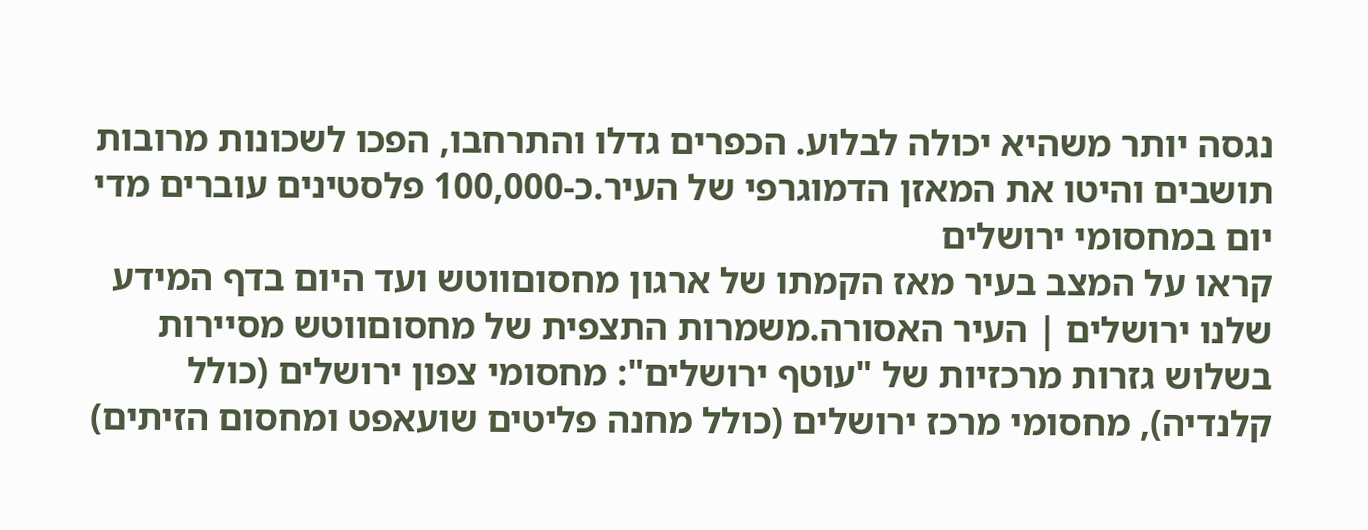נגסה יותר משהיא יכולה לבלוע. הכפרים גדלו והתרחבו, הפכו לשכונות מרובות תושבים והיטו את המאזן הדמוגרפי של העיר.כ-100,000 פלסטינים עוברים מדי יום במחסומי ירושלים
קראו על המצב בעיר מאז הקמתו של ארגון מחסוםווטש ועד היום בדף המידע שלנו ירושלים | העיר האסורה.משמרות התצפית של מחסוםווטש מסיירות בשלוש גזרות מרכזיות של "עוטף ירושלים": מחסומי צפון ירושלים (כולל קלנדיה), מחסומי מרכז ירושלים (כולל מחנה פליטים שועאפט ומחסום הזיתים)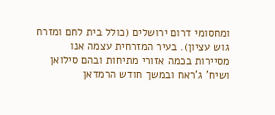ומחסומי דרום ירושלים (כולל בית לחם ומזרח גוש עציון). בעיר המזרחית עצמה אנו מסיירות בכמה אזורי מתיחות ובהם סילואן ושיח' ג'ראח ובמשך חודש הרמדאן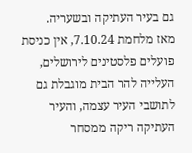גם בעיר העתיקה ובשעריה.
מאז מלחמת 7.10.24, אין כניסת פועלים פלסטינים לירושלים, העלייה להר הבית מוגבלת גם לתושבי העיר עצמה, והעיר העתיקה ריקה ממסחר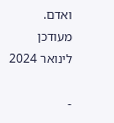ואדם.
מעודכן לינואר 2024

-